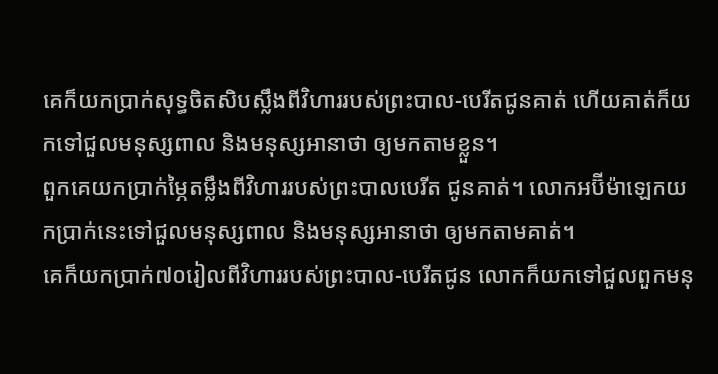គេក៏យកប្រាក់សុទ្ធចិតសិបស្លឹងពីវិហាររបស់ព្រះបាល-បេរីតជូនគាត់ ហើយគាត់ក៏យកទៅជួលមនុស្សពាល និងមនុស្សអានាថា ឲ្យមកតាមខ្លួន។
ពួកគេយកប្រាក់ម្ភៃតម្លឹងពីវិហាររបស់ព្រះបាលបេរីត ជូនគាត់។ លោកអប៊ីម៉ាឡេកយកប្រាក់នេះទៅជួលមនុស្សពាល និងមនុស្សអានាថា ឲ្យមកតាមគាត់។
គេក៏យកប្រាក់៧០រៀលពីវិហាររបស់ព្រះបាល-បេរីតជូន លោកក៏យកទៅជួលពួកមនុ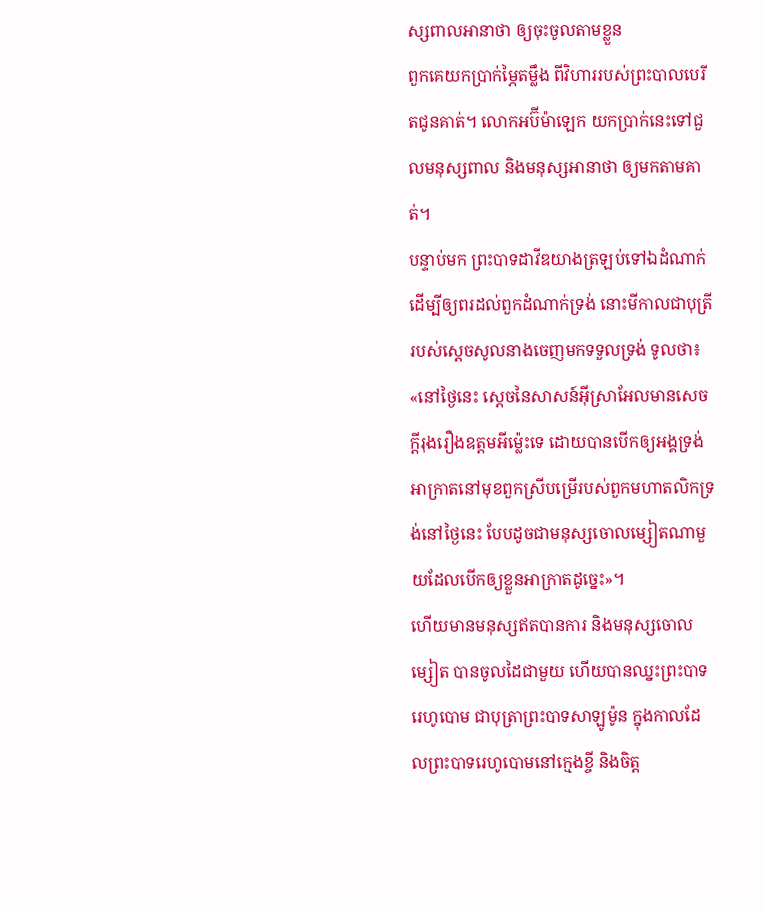ស្សពាលអានាថា ឲ្យចុះចូលតាមខ្លួន
ពួកគេយកប្រាក់ម្ភៃតម្លឹង ពីវិហាររបស់ព្រះបាលបេរីតជូនគាត់។ លោកអប៊ីម៉ាឡេក យកប្រាក់នេះទៅជួលមនុស្សពាល និងមនុស្សអានាថា ឲ្យមកតាមគាត់។
បន្ទាប់មក ព្រះបាទដាវីឌយាងត្រឡប់ទៅឯដំណាក់ ដើម្បីឲ្យពរដល់ពួកដំណាក់ទ្រង់ នោះមីកាលជាបុត្រីរបស់ស្ដេចសូលនាងចេញមកទទួលទ្រង់ ទូលថា៖ «នៅថ្ងៃនេះ ស្តេចនៃសាសន៍អ៊ីស្រាអែលមានសេចក្ដីរុងរឿងឧត្តមអីម៉្លេះទេ ដោយបានបើកឲ្យអង្គទ្រង់អាក្រាតនៅមុខពួកស្រីបម្រើរបស់ពួកមហាតលិកទ្រង់នៅថ្ងៃនេះ បែបដូចជាមនុស្សចោលម្សៀតណាមួយដែលបើកឲ្យខ្លួនអាក្រាតដូច្នេះ»។
ហើយមានមនុស្សឥតបានការ និងមនុស្សចោលម្សៀត បានចូលដៃជាមួយ ហើយបានឈ្នះព្រះបាទរេហូបោម ជាបុត្រាព្រះបាទសាឡូម៉ូន ក្នុងកាលដែលព្រះបាទរេហូបោមនៅក្មេងខ្ចី និងចិត្ត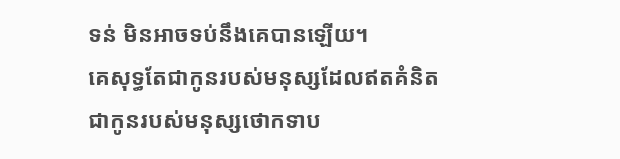ទន់ មិនអាចទប់នឹងគេបានឡើយ។
គេសុទ្ធតែជាកូនរបស់មនុស្សដែលឥតគំនិត ជាកូនរបស់មនុស្សថោកទាប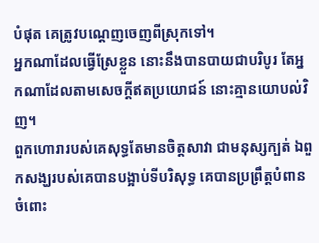បំផុត គេត្រូវបណ្តេញចេញពីស្រុកទៅ។
អ្នកណាដែលធ្វើស្រែខ្លួន នោះនឹងបានបាយជាបរិបូរ តែអ្នកណាដែលតាមសេចក្ដីឥតប្រយោជន៍ នោះគ្មានយោបល់វិញ។
ពួកហោរារបស់គេសុទ្ធតែមានចិត្តសាវា ជាមនុស្សក្បត់ ឯពួកសង្ឃរបស់គេបានបង្អាប់ទីបរិសុទ្ធ គេបានប្រព្រឹត្តបំពានចំពោះ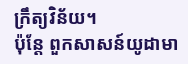ក្រឹត្យវិន័យ។
ប៉ុន្ដែ ពួកសាសន៍យូដាមា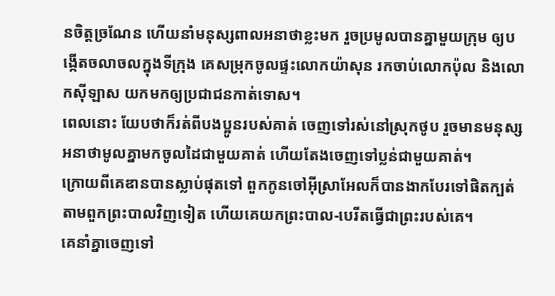នចិត្តច្រណែន ហើយនាំមនុស្សពាលអនាថាខ្លះមក រួចប្រមូលបានគ្នាមួយក្រុម ឲ្យបង្កើតចលាចលក្នុងទីក្រុង គេសម្រុកចូលផ្ទះលោកយ៉ាសុន រកចាប់លោកប៉ុល និងលោកស៊ីឡាស យកមកឲ្យប្រជាជនកាត់ទោស។
ពេលនោះ យែបថាក៏រត់ពីបងប្អូនរបស់គាត់ ចេញទៅរស់នៅស្រុកថូប រួចមានមនុស្សអនាថាមូលគ្នាមកចូលដៃជាមួយគាត់ ហើយតែងចេញទៅប្លន់ជាមួយគាត់។
ក្រោយពីគេឌានបានស្លាប់ផុតទៅ ពួកកូនចៅអ៊ីស្រាអែលក៏បានងាកបែរទៅផិតក្បត់តាមពួកព្រះបាលវិញទៀត ហើយគេយកព្រះបាល-បេរីតធ្វើជាព្រះរបស់គេ។
គេនាំគ្នាចេញទៅ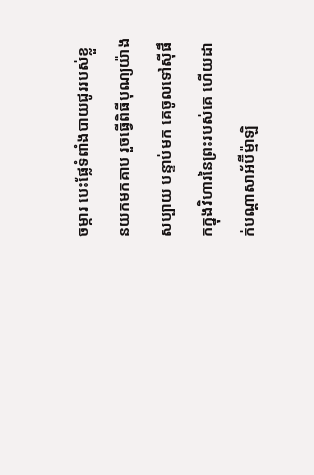ចម្ការ បេះផ្លែទំពាំងបាយជូររបស់ខ្លួនយកមកគាប រួចធ្វើពិធីបុណ្យយ៉ាងសប្បាយ បន្ទាប់មក គេចូលទៅស៊ីផឹកក្នុងវិហារនៃព្រះរបស់គេ ហើយដាក់បណ្ដាសាអ័ប៊ីម៉្មាឡិ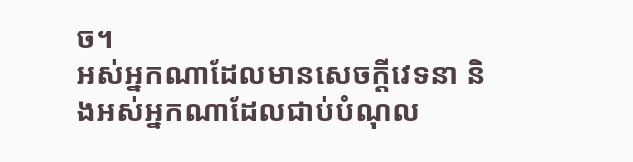ច។
អស់អ្នកណាដែលមានសេចក្ដីវេទនា និងអស់អ្នកណាដែលជាប់បំណុល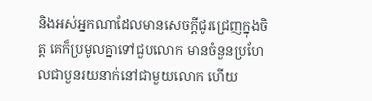និងអស់អ្នកណាដែលមានសេចក្ដីជូរជ្រេញក្នុងចិត្ត គេក៏ប្រមូលគ្នាទៅជួបលោក មានចំនួនប្រហែលជាបួនរយនាក់នៅជាមួយលោក ហើយ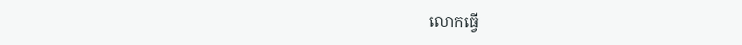លោកធ្វើ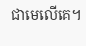ជាមេលើគេ។